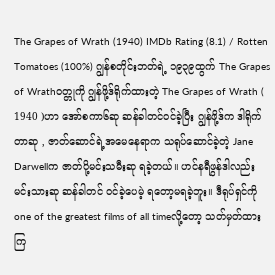The Grapes of Wrath (1940) IMDb Rating (8.1) / Rotten Tomatoes (100%) ဂျွန်စတိုင်းဘတ်ရဲ့ ၁၉၃၉ထွက် The Grapes of Wrathဝတ္တုကို ဂျွန်ဖို့ဒ်ရိုက်ထားတဲ့ The Grapes of Wrath ( 1940 )ဟာ အော်စကာ၆ဆု ဆန်ခါတင်ဝင်ခဲ့ပြီး ဂျွန်ဖို့ဒ်က ဒါရိုက်တာဆု , ဇာတ်ဆောင်ရဲ့အမေနေရာက သရုပ်ဆောင်ခဲ့တဲ့ Jane Darwellက ဇာတ်ပို့မင်းသမီးဆု ရခဲ့တယ်။ ဟင်နရီဖွန်ဒါလည်း မင်းသားဆု ဆန်ခါတင် ဝင်ခဲ့ပေမဲ့ ရတော့မရခဲ့ဘူး။ ဒီရုပ်ရှင်ကို one of the greatest films of all timeလို့တော့ သတ်မှတ်ထားကြ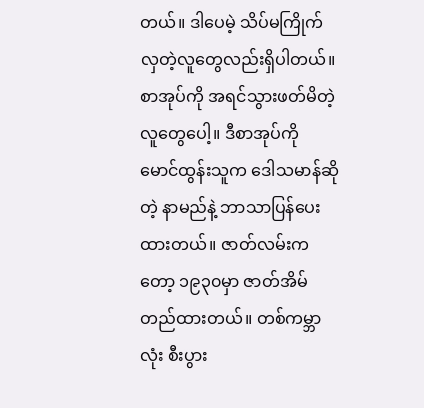တယ်။ ဒါပေမဲ့ သိပ်မကြိုက်လှတဲ့လူတွေလည်းရှိပါတယ်။ စာအုပ်ကို အရင်သွားဖတ်မိတဲ့လူတွေပေါ့။ ဒီစာအုပ်ကို မောင်ထွန်းသူက ဒေါသမာန်ဆိုတဲ့ နာမည်နဲ့ ဘာသာပြန်ပေးထားတယ်။ ဇာတ်လမ်းကတော့ ၁၉၃၀မှာ ဇာတ်အိမ်တည်ထားတယ်။ တစ်ကမ္ဘာလုံး စီးပွား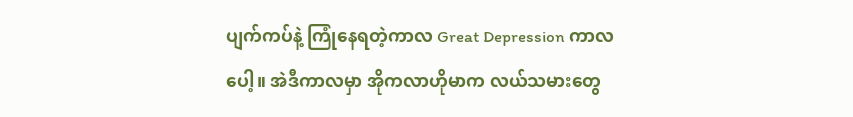ပျက်ကပ်နဲ့ ကြုံနေရတဲ့ကာလ Great Depression ကာလပေါ့။ အဲဒီကာလမှာ အိုကလာဟိုမာက လယ်သမားတွေ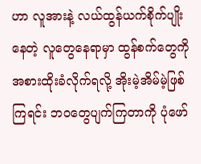ဟာ လူအားနဲ့ လယ်ထွန်ယက်စိုက်ပျိုးနေတဲ့ လူတွေနေရာမှာ ထွန်စက်တွေကို အစားထိုးခံလိုက်ရလို့ အိုးမဲ့အိမ်မဲ့ဖြစ်ကြရင်း ဘဝတွေပျက်ကြတာကို ပုံဖော်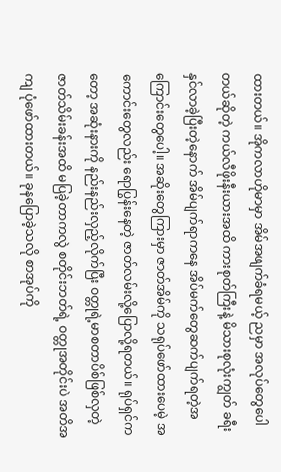ထားတယ်။ အိုကလာဟိုမာမှာ အိမ်အဖျက်ခံရမယ့် ညမှာ အလုပ်တွေပေါတယ်ဆိုတဲ့ ကယ်လီဖိုးနီးယားအထိ ကားစုတ်ကြီးနဲ့ မိသားစုလုံးကျွတ် ခရီးနှင်လာခဲ့ပြီးတဲ့နောက် အိမ်ပျက်ရာကနေ အိပ်မက်တွေဆက်ပျက်ရတဲ့အကြောင်းတွေပေါ့။ အဆိုးတွေကြားမှာ ဇာတ်အိမ်ကို သရုပ်ဖော်ထားပေမဲ့ အကောင်းတွေလည်း ရောပြွန်းနေတဲ့ ဇာတ်လမ်းလို့ပြောလို့ရတယ်။ ရုပ်ရှင်ကတော့ အဆုံးနားကို နည်းနည်းလှည့်လိုက်ပြီး ဝတ္တုရဲ့မာစတာပိစ်ဖြစ်လှတဲ့ ဇာတ်သိမ်းခန်းအထိ မပြခဲ့တာကလွဲ စတိုင်းဘတ်ရဲ့ ဝတ္တုအတိုင်းပဲ အတိအကျ ပုံဖော်ထားတယ်။ ခုနပြောခဲ့သလို စာအုပ်ကို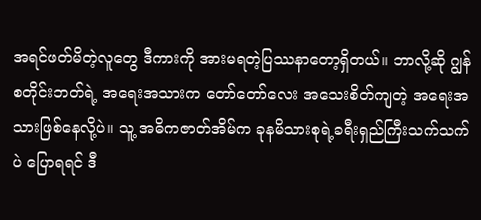အရင်ဖတ်မိတဲ့လူတွေ ဒီကားကို အားမရတဲ့ပြဿနာတော့ရှိတယ်။ ဘာလို့ဆို ဂျွန်စတိုင်းဘတ်ရဲ့ အရေးအသားက တော်တော်လေး အသေးစိတ်ကျတဲ့ အရေးအသားဖြစ်နေလို့ပဲ။ သူ့ အဓိကဇာတ်အိမ်က ခုနမိသားစုရဲ့ခရီးရှည်ကြီးသက်သက်ပဲ ပြောရရင် ဒီ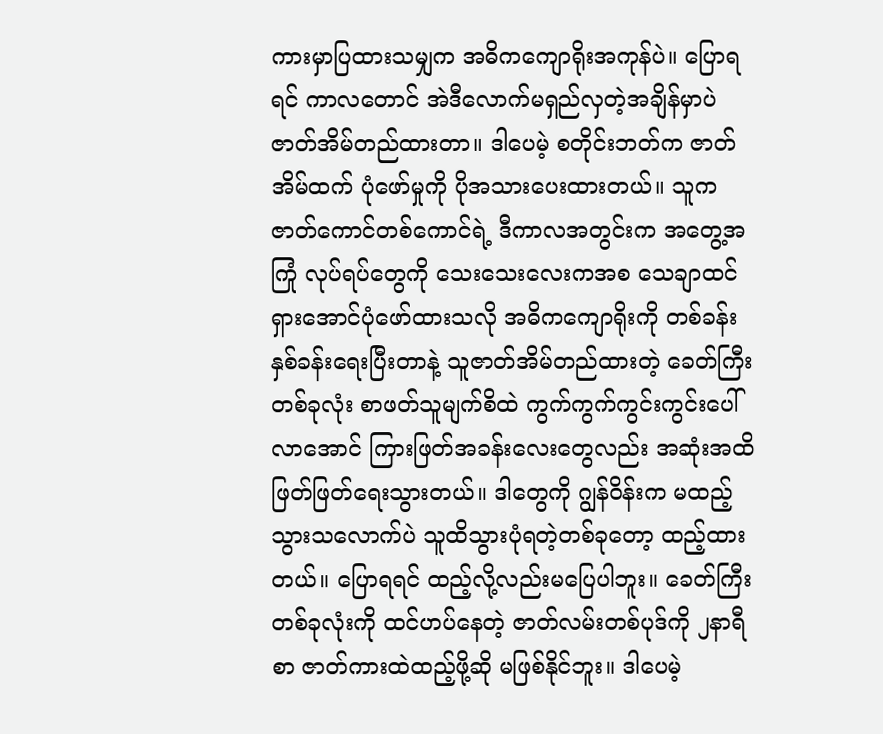ကားမှာပြထားသမျှက အဓိကကျောရိုးအကုန်ပဲ။ ပြောရရင် ကာလတောင် အဲဒီလောက်မရှည်လှတဲ့အချိန်မှာပဲ ဇာတ်အိမ်တည်ထားတာ။ ဒါပေမဲ့ စတိုင်းဘတ်က ဇာတ်အိမ်ထက် ပုံဖော်မှုကို ပိုအသားပေးထားတယ်။ သူက ဇာတ်ကောင်တစ်ကောင်ရဲ့ ဒီကာလအတွင်းက အတွေ့အကြုံ လုပ်ရပ်တွေကို သေးသေးလေးကအစ သေချာထင်ရှားအောင်ပုံဖော်ထားသလို အဓိကကျောရိုးကို တစ်ခန်းနှစ်ခန်းရေးပြီးတာနဲ့ သူဇာတ်အိမ်တည်ထားတဲ့ ခေတ်ကြီးတစ်ခုလုံး စာဖတ်သူမျက်စိထဲ ကွက်ကွက်ကွင်းကွင်းပေါ်လာအောင် ကြားဖြတ်အခန်းလေးတွေလည်း အဆုံးအထိ ဖြတ်ဖြတ်ရေးသွားတယ်။ ဒါတွေကို ဂျွန်ဝိန်းက မထည့်သွားသလောက်ပဲ သူထိသွားပုံရတဲ့တစ်ခုတော့ ထည့်ထားတယ်။ ပြောရရင် ထည့်လို့လည်းမပြေပါဘူး။ ခေတ်ကြီးတစ်ခုလုံးကို ထင်ဟပ်နေတဲ့ ဇာတ်လမ်းတစ်ပုဒ်ကို ၂နာရီစာ ဇာတ်ကားထဲထည့်ဖို့ဆို မဖြစ်နိုင်ဘူး။ ဒါပေမဲ့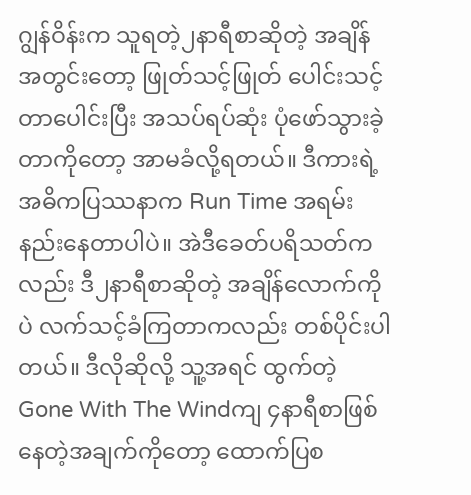ဂျွန်ဝိန်းက သူရတဲ့၂နာရီစာဆိုတဲ့ အချိန်အတွင်းတော့ ဖြုတ်သင့်ဖြုတ် ပေါင်းသင့်တာပေါင်းပြီး အသပ်ရပ်ဆုံး ပုံဖော်သွားခဲ့တာကိုတော့ အာမခံလို့ရတယ်။ ဒီကားရဲ့ အဓိကပြဿနာက Run Time အရမ်းနည်းနေတာပါပဲ။ အဲဒီခေတ်ပရိသတ်ကလည်း ဒီ၂နာရီစာဆိုတဲ့ အချိန်လောက်ကိုပဲ လက်သင့်ခံကြတာကလည်း တစ်ပိုင်းပါတယ်။ ဒီလိုဆိုလို့ သူ့အရင် ထွက်တဲ့ Gone With The Windကျ ၄နာရီစာဖြစ်နေတဲ့အချက်ကိုတော့ ထောက်ပြစ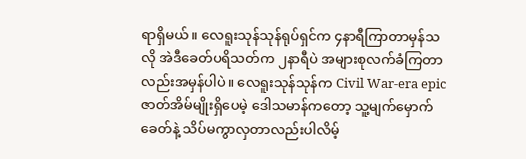ရာရှိမယ်။ လေရူးသုန်သုန်ရုပ်ရှင်က ၄နာရီကြာတာမှန်သလို အဲဒီခေတ်ပရိသတ်က ၂နာရီပဲ အများစုလက်ခံကြတာလည်းအမှန်ပါပဲ။ လေရူးသုန်သုန်က Civil War-era epic ဇာတ်အိမ်မျိုးရှိပေမဲ့ ဒေါသမာန်ကတော့ သူ့မျက်မှောက်ခေတ်နဲ့ သိပ်မကွာလှတာလည်းပါလိမ့်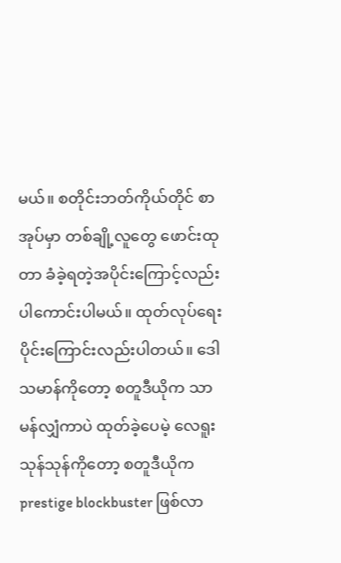မယ်။ စတိုင်းဘတ်ကိုယ်တိုင် စာအုပ်မှာ တစ်ချို့လူတွေ ဖောင်းထုတာ ခံခဲ့ရတဲ့အပိုင်းကြောင့်လည်း ပါကောင်းပါမယ်။ ထုတ်လုပ်ရေးပိုင်းကြောင်းလည်းပါတယ်။ ဒေါသမာန်ကိုတော့ စတူဒီယိုက သာမန်လျှံကာပဲ ထုတ်ခဲ့ပေမဲ့ လေရူးသုန်သုန်ကိုတော့ စတူဒီယိုက prestige blockbuster ဖြစ်လာ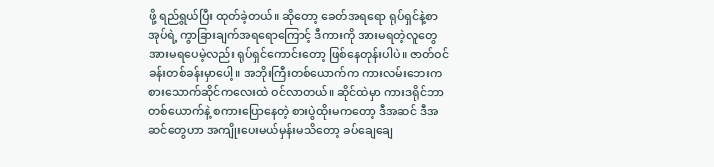ဖို့ ရည်ရွယ်ပြီး ထုတ်ခဲ့တယ်။ ဆိုတော့ ခေတ်အရရော ရုပ်ရှင်နဲ့စာအုပ်ရဲ့ ကွာခြားချက်အရရောကြောင့် ဒီကားကို အားမရတဲ့လူတွေ အားမရပေမဲ့လည်း ရုပ်ရှင်ကောင်းတော့ ဖြစ်နေတုန်းပါပဲ။ ဇာတ်ဝင်ခန်းတစ်ခန်းမှာပေါ့။ အဘိုးကြီးတစ်ယောက်က ကားလမ်းဘေးက စားသောက်ဆိုင်ကလေးထဲ ဝင်လာတယ်။ ဆိုင်ထဲမှာ ကားဒရိုင်ဘာတစ်ယောက်နဲ့ စကားပြောနေတဲ့ စားပွဲထိုးမကတော့ ဒီအဆင် ဒီအဆင်တွေဟာ အကျိုးပေးမယ်မှန်းမသိတော့ ခပ်ချေချေ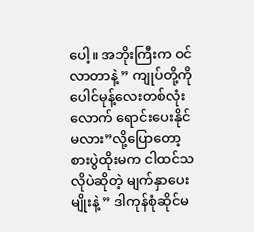ပေါ့။ အဘိုးကြီးက ဝင်လာတာနဲ့ ” ကျုပ်တို့ကို ပေါင်မုန့်လေးတစ်လုံးလောက် ရောင်းပေးနိုင်မလား”လို့ပြောတော့ စားပွဲထိုးမက ငါထင်သလိုပဲဆိုတဲ့ မျက်နှာပေးမျိုးနဲ့ ” ဒါကုန်စုံဆိုင်မ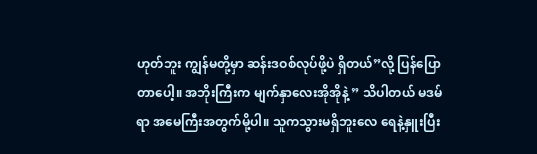ဟုတ်ဘူး ကျွန်မတို့မှာ ဆန်းဒဝစ်လုပ်ဖို့ပဲ ရှိတယ်”လို့ ပြန်ပြောတာပေါ့။ အဘိုးကြီးက မျက်နှာလေးအိုအိုနဲ့ ” သိပါတယ် မဒမ်ရာ အမေကြီးအတွက်မို့ပါ။ သူကသွားမရှိဘူးလေ ရေနဲ့နှူးပြီး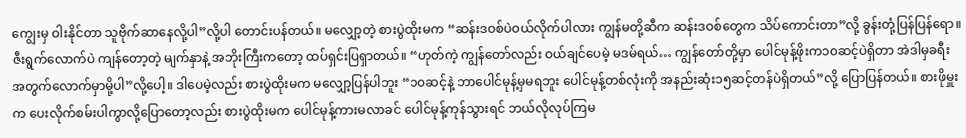ကျွေးမှ ဝါးနိုင်တာ သူဗိုက်ဆာနေလို့ပါ”လို့ပါ တောင်းပန်တယ်။ မလျှော့တဲ့ စားပွဲထိုးမက “ဆန်းဒဝစ်ပဲဝယ်လိုက်ပါလား ကျွန်မတို့ဆီက ဆန်းဒဝစ်တွေက သိပ်ကောင်းတာ”လို့ ခွန်းတုံ့ပြန်ပြန်ရော။ ဇီးရွက်လောက်ပဲ ကျန်တော့တဲ့ မျက်နှာနဲ့ အဘိုးကြီးကတော့ ထပ်ရှင်းပြရှာတယ်။ “ဟုတ်ကဲ့ ကျွန်တော်လည်း ဝယ်ချင်ပေမဲ့ မဒမ်ရယ်… ကျွန်တော်တို့မှာ ပေါင်မုန့်ဖိုးက၁၀ဆင့်ပဲရှိတာ အဲဒါမှခရီးအတွက်လောက်မှာမို့ပါ”လို့ပေါ့။ ဒါပေမဲ့လည်း စားပွဲထိုးမက မလျှော့ပြန်ပါဘူး “၁၀ဆင့်နဲ့ ဘာပေါင်မုန့်မှမရဘူး ပေါင်မုန့်တစ်လုံးကို အနည်းဆုံး၁၅ဆင့်တန်ပဲရှိတယ်”လို့ ပြောပြန်တယ်။ စားဖိုမှူးက ပေးလိုက်စမ်းပါကွာလို့ပြောတော့လည်း စားပွဲထိုးမက ပေါင်မုန့်ကားမလာခင် ပေါင်မုန့်ကုန်သွားရင် ဘယ်လိုလုပ်ကြမ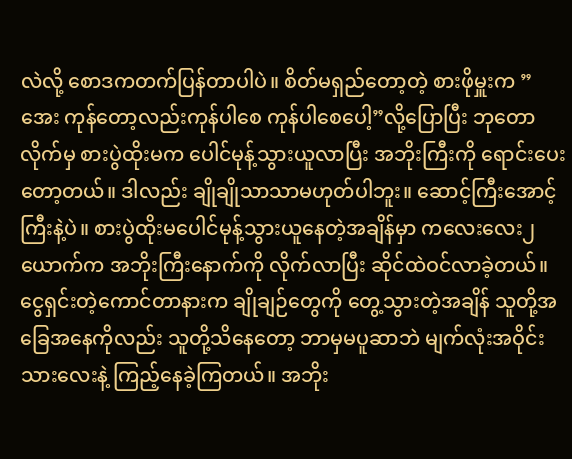လဲလို့ စောဒကတက်ပြန်တာပါပဲ။ စိတ်မရှည်တော့တဲ့ စားဖိုမှူးက ” အေး ကုန်တော့လည်းကုန်ပါစေ ကုန်ပါစေပေါ့”လို့ပြောပြီး ဘုတောလိုက်မှ စားပွဲထိုးမက ပေါင်မုန့်သွားယူလာပြီး အဘိုးကြီးကို ရောင်းပေးတော့တယ်။ ဒါလည်း ချိုချိုသာသာမဟုတ်ပါဘူး။ ဆောင့်ကြီးအောင့်ကြီးနဲ့ပဲ။ စားပွဲထိုးမပေါင်မုန့်သွားယူနေတဲ့အချိန်မှာ ကလေးလေး၂ယောက်က အဘိုးကြီးနောက်ကို လိုက်လာပြီး ဆိုင်ထဲဝင်လာခဲ့တယ်။ ငွေရှင်းတဲ့ကောင်တာနားက ချိုချဉ်တွေကို တွေ့သွားတဲ့အချိန် သူတို့အခြေအနေကိုလည်း သူတို့သိနေတော့ ဘာမှမပူဆာဘဲ မျက်လုံးအဝိုင်းသားလေးနဲ့ ကြည့်နေခဲ့ကြတယ်။ အဘိုး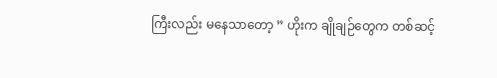ကြီးလည်း မနေသာတော့ ” ဟိုးက ချိုချဉ်တွေက တစ်ဆင့်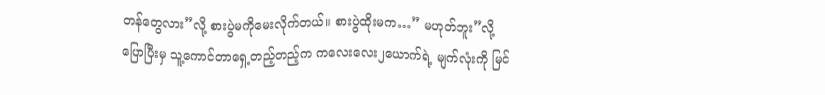တန်တွေလား”လို့ စားပွဲမကိုမေးလိုက်တယ်။ စားပွဲထိုးမက…” မဟုတ်ဘူး”လို့ ပြောပြီးမှ သူ့ကောင်တာရှေ့တည့်တည့်က ကလေးလေး၂ယောက်ရဲ့ မျက်လုံးကို မြင်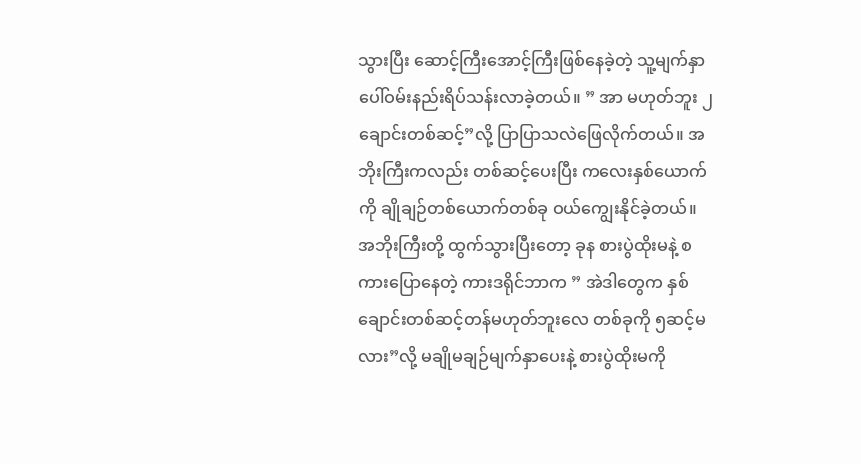သွားပြီး ဆောင့်ကြီးအောင့်ကြီးဖြစ်နေခဲ့တဲ့ သူ့မျက်နှာပေါ်ဝမ်းနည်းရိပ်သန်းလာခဲ့တယ်။ ” အာ မဟုတ်ဘူး ၂ချောင်းတစ်ဆင့်”လို့ ပြာပြာသလဲဖြေလိုက်တယ်။ အဘိုးကြီးကလည်း တစ်ဆင့်ပေးပြီး ကလေးနှစ်ယောက်ကို ချိုချဉ်တစ်ယောက်တစ်ခု ဝယ်ကျွေးနိုင်ခဲ့တယ်။ အဘိုးကြီးတို့ ထွက်သွားပြီးတော့ ခုန စားပွဲထိုးမနဲ့ စကားပြောနေတဲ့ ကားဒရိုင်ဘာက ” အဲဒါတွေက နှစ်ချောင်းတစ်ဆင့်တန်မဟုတ်ဘူးလေ တစ်ခုကို ၅ဆင့်မလား”လို့ မချိုမချဉ်မျက်နှာပေးနဲ့ စားပွဲထိုးမကို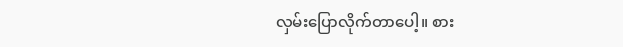လှမ်းပြောလိုက်တာပေါ့။ စား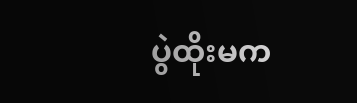ပွဲထိုးမက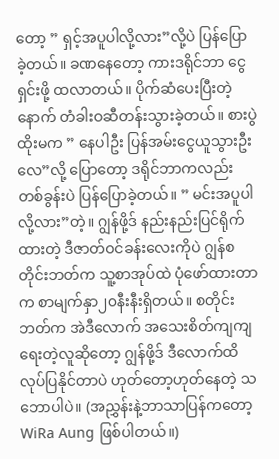တော့ ” ရှင့်အပူပါလို့လား”လို့ပဲ ပြန်ပြောခဲ့တယ်။ ခဏနေတော့ ကားဒရိုင်ဘာ ငွေရှင်းဖို့ ထလာတယ်။ ပိုက်ဆံပေးပြီးတဲ့နောက် တံခါးဝဆီတန်းသွားခဲ့တယ်။ စားပွဲထိုးမက ” နေပါဦး ပြန်အမ်းငွေယူသွားဦးလေ”လို့ ပြောတော့ ဒရိုင်ဘာကလည်း တစ်ခွန်းပဲ ပြန်ပြောခဲ့တယ်။ ” မင်းအပူပါလို့လား”တဲ့။ ဂျွန်ဖို့ဒ် နည်းနည်းပြင်ရိုက်ထားတဲ့ ဒီဇာတ်ဝင်ခန်းလေးကိုပဲ ဂျွန်စတိုင်းဘတ်က သူ့စာအုပ်ထဲ ပုံဖော်ထားတာက စာမျက်နှာ၂၀နီးနီးရှိတယ်။ စတိုင်းဘတ်က အဲဒီလောက် အသေးစိတ်ကျကျ ရေးတဲ့လူဆိုတော့ ဂျွန်ဖို့ဒ် ဒီလောက်ထိလုပ်ပြနိုင်တာပဲ ဟုတ်တော့ဟုတ်နေတဲ့ သဘောပါပဲ။ (အညွှန်းနဲ့ဘာသာပြန်ကတော့ WiRa Aung ဖြစ်ပါတယ်။)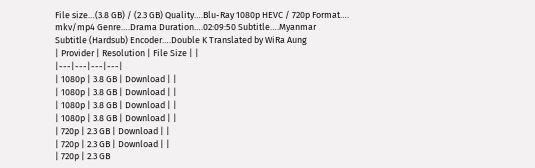File size…(3.8 GB) / (2.3 GB) Quality….Blu-Ray 1080p HEVC / 720p Format…. mkv/mp4 Genre….Drama Duration….02:09:50 Subtitle….Myanmar Subtitle (Hardsub) Encoder….Double K Translated by WiRa Aung
| Provider | Resolution | File Size | |
|---|---|---|---|
| 1080p | 3.8 GB | Download | |
| 1080p | 3.8 GB | Download | |
| 1080p | 3.8 GB | Download | |
| 1080p | 3.8 GB | Download | |
| 720p | 2.3 GB | Download | |
| 720p | 2.3 GB | Download | |
| 720p | 2.3 GB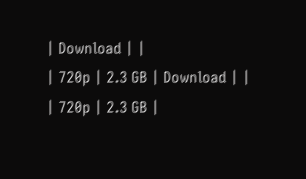| Download | |
| 720p | 2.3 GB | Download | |
| 720p | 2.3 GB |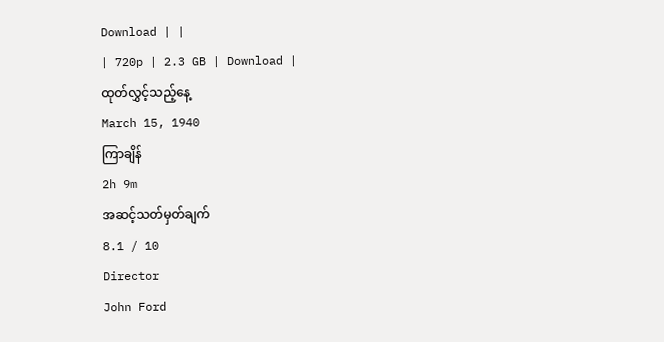Download | |
| 720p | 2.3 GB | Download |
ထုတ်လွှင့်သည့်နေ့
March 15, 1940
ကြာချိန်
2h 9m
အဆင့်သတ်မှတ်ချက်
8.1 / 10
Director
John Ford